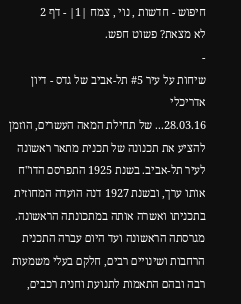חיפוש - חדשות , נוי , צמח |1| - דף 2
לא מצאת? פשוט חפש.
-
שיחות על עיר #5 תל-אביב של גדס - דיון אדריכלי
28.03.16... של תחילת המאה העשרים, הוזמן להציע את תכנונה של תכנית מתאר ראשונה לעיר תל-אביב. בשנת 1925 התפרסם הדו"ח אותו ערך, ובשנת 1927 דנה הועדה המחוזית בתכניתו ואשרה אותה במתכונתה הראשונה. מגרסתה הראשונה ועד היום עברה התכנית הרחבות ושינויים רבים, חלקם בעלי משמעות רבה ובהם התאמות לתנועת וחנית רכבים,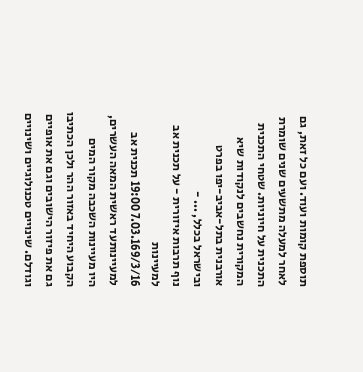תוספת קומות ועוד. ועם כל זאת, גם לאחר למעלה מתשעים שנים שומרת התכנית על חיוניות. שטחי התכנית המקורית נחשבים לנקודות שיא אורבנית בתל-אביב-יפו בפרט ובישראל בכלל, ... -
נוף תרבות איזורית - על תכנית אב למעיינות
7.03.169/3/16 19:00 תכנית אב למעיינותעד ראשית המאה העשרים, היו מעיינות השכבה מקור המים הקבוע היחיד באזור ההר ולכן הכתיבו גם את פיזור הישובים וגם את אופיים וגודלם. שינויים טכנולוגיים ושינויים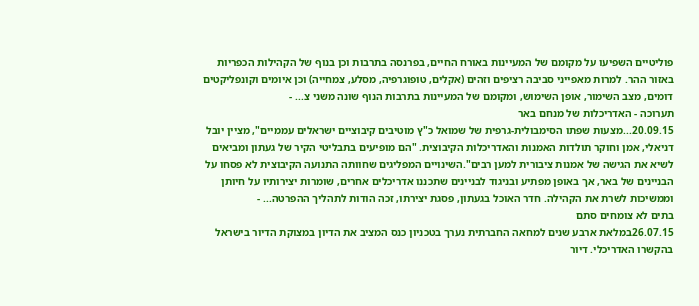פוליטיים השפיעו על מקומם של המעיינות באורח החיים, בפרנסה בתרבות וכן בנוף של הקהילות הכפריות באזור ההר. למרות מאפייני סביבה רציפים וזהים (אקלים, טופוגרפיה, מסלע, צמחייה) וכן איומים וקונפליקטים דומים, מצב השימור, אופן השימוש, ומקומם של המעיינות בתרבות הנוף שונה משני צ... -
תערוכה - האדריכלות של מנחם באר
20.09.15...מצעות שפתו הסימבולית-גרפית של שמואל כ"ץ מוטיבים קיבוציים ישראלים עממיים", מציין יובל דניאלי, אמן וחוקר תולדות האמנות והאדריכלות הקיבוצית. "הם מופיעים בתבליטי הקיר של געתון ומביאים לשיא את הגישה של אמנות ציבורית למען רבים".השינויים המפליגים שחוותה התנועה הקיבוצית לא פסחו על הבניינים של באר, אך באופן מפתיע ובניגוד לבניינים שתכננו אדריכלים אחרים, שומרות יצירותיו על חיותן וממשיכות לשרת את הקהילה. חדר האוכל בגעתון, פסגת יצירתו, זכה הודות לתהליך ההפרטה... -
בתים לא צומחים סתם
26.07.15במלאת ארבע שנים למחאה החברתית נערך בטכניון כנס המציב את הדיון במצוקת הדיור בישראל בהקשרו האדריכלי. דיור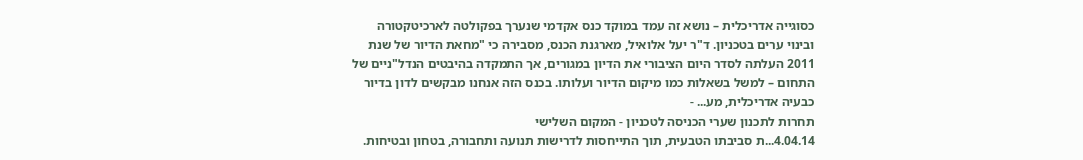כסוגייה אדריכלית – נושא זה עמד במוקד כנס אקדמי שנערך בפקולטה לארכיטקטורה ובינוי ערים בטכניון. ד"ר יעל אלואיל, מארגנת הכנס, מסבירה כי "מחאת הדיור של שנת 2011 העלתה לסדר היום הציבורי את הדיון במגורים, אך התמקדה בהיבטים הנדל"ניים של התחום – למשל בשאלות כמו מיקום הדיור ועלותו. בכנס הזה אנחנו מבקשים לדון בדיור כבעיה אדריכלית, מע... -
תחרות לתכנון שערי הכניסה לטכניון - המקום השלישי
4.04.14...ת סביבתו הטבעית, תוך התייחסות לדרישות תנועה ותחבורה, בטחון ובטיחות.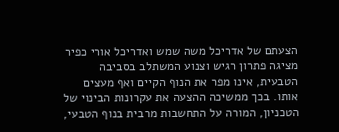הצעתם של אדריכל משה שמש ואדריכל אורי כפיר מציגה פתרון רגיש וצנוע המשתלב בסביבה הטבעית, אינו מפר את הנוף הקיים ואף מעצים אותו. בכך ממשיכה ההצעה את עקרונות הבינוי של הטכניון, המורה על התחשבות מרבית בנוף הטבעי,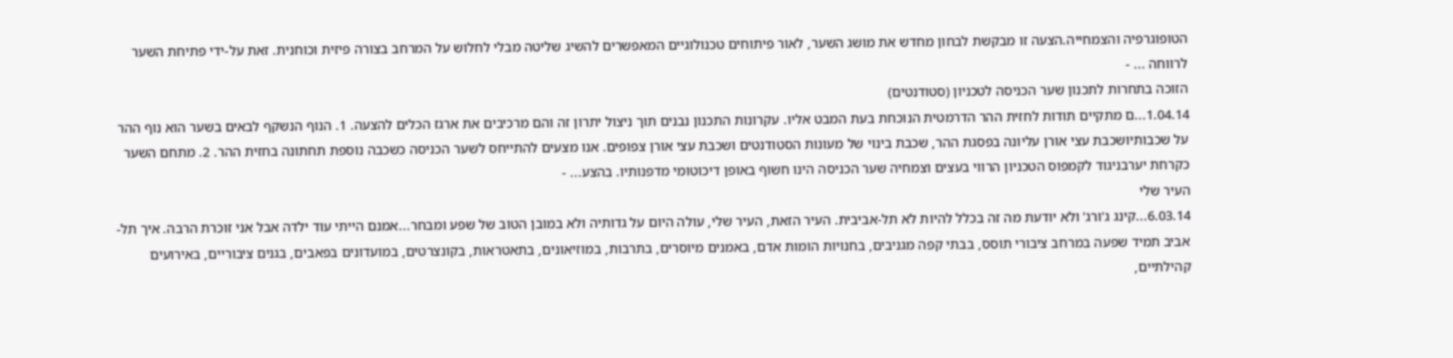הטופוגרפיה והצמחייה.הצעה זו מבקשת לבחון מחדש את מושג השער, לאור פיתוחים טכנולוגיים המאפשרים להשיג שליטה מבלי לחלוש על המרחב בצורה פיזית וכוחנית. זאת על-ידי פתיחת השער לרווחה ... -
הזוכה בתחרות לתכנון שער הכניסה לטכניון (סטודנטים)
1.04.14...ם מתקיים תודות לחזית ההר הדרמטית הנוכחת בעת המבט אליו. עקרונות התכנון נבנים תוך ניצול יתרון זה והם מרכיבים את ארגז הכלים להצעה. 1. הנוף הנשקף לבאים בשער הוא נוף ההר על שכבותיושכבת עצי אורן עליונה בפסגת ההר, שכבת בינוי של מעונות הסטודנטים ושכבת עצי אורן צפופים. אנו מצעים להתייחס לשער הכניסה כשכבה נוספת תחתונה בחזית ההר. 2. מתחם השער כקרחת יערבניגוד לקמפוס הטכניון הרווי בעצים וצמחיה שער הכניסה הינו חשוף באופן דיכוטומי מדפנותיו. בהצע... -
העיר שלי
6.03.14...קינג ג'ורג' ולא יודעת מה זה בכלל להיות לא תל-אביבית. העיר הזאת, העיר שלי, עולה היום על גדותיה ולא במובן הטוב של שפע ומבחר...אמנם הייתי עוד ילדה אבל אני זוכרת הרבה. איך תל-אביב תמיד שפעה במרחב ציבורי תוסס, בבתי קפה מגניבים, בחנויות הומות אדם, באמנים מיוסרים, בתרבות, במוזיאונים, בתאטראות, בקונצרטים, במועדונים בפאבים, בגנים ציבוריים, באירועים קהילתיים,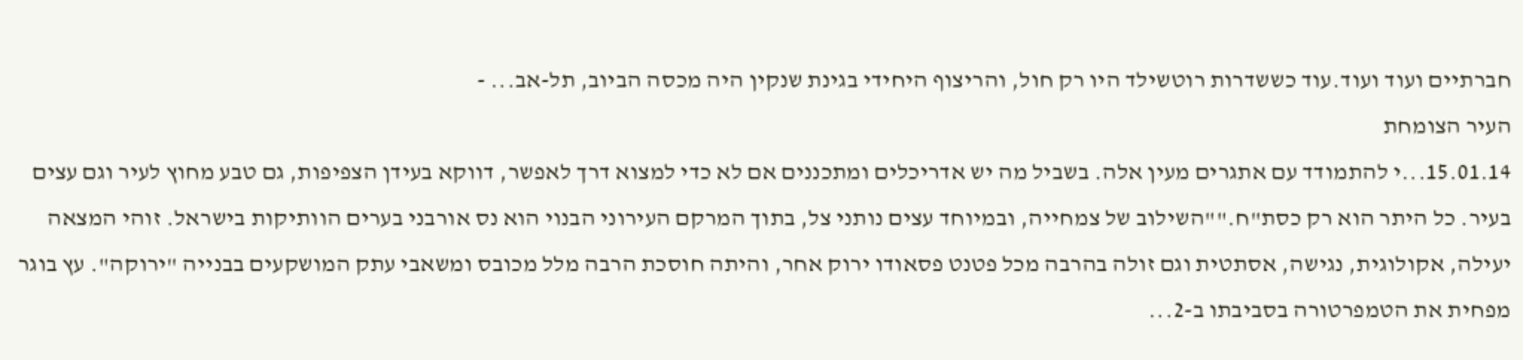חברתיים ועוד ועוד.עוד כששדרות רוטשילד היו רק חול, והריצוף היחידי בגינת שנקין היה מכסה הביוב, תל-אב... -
העיר הצומחת
15.01.14...י להתמודד עם אתגרים מעין אלה. בשביל מה יש אדריכלים ומתכננים אם לא כדי למצוא דרך לאפשר, דווקא בעידן הצפיפות, גם טבע מחוץ לעיר וגם עצים בעיר. כל היתר הוא רק כסת"ח.""השילוב של צמחייה, ובמיוחד עצים נותני צל, בתוך המרקם העירוני הבנוי הוא נס אורבני בערים הוותיקות בישראל. זוהי המצאה יעילה, אקולוגית, נגישה, אסתטית וגם זולה בהרבה מכל פטנט פסאודו ירוק אחר, והיתה חוסכת הרבה מלל מכובס ומשאבי עתק המושקעים בבנייה "ירוקה". עץ בוגר מפחית את הטמפרטורה בסביבתו ב-2...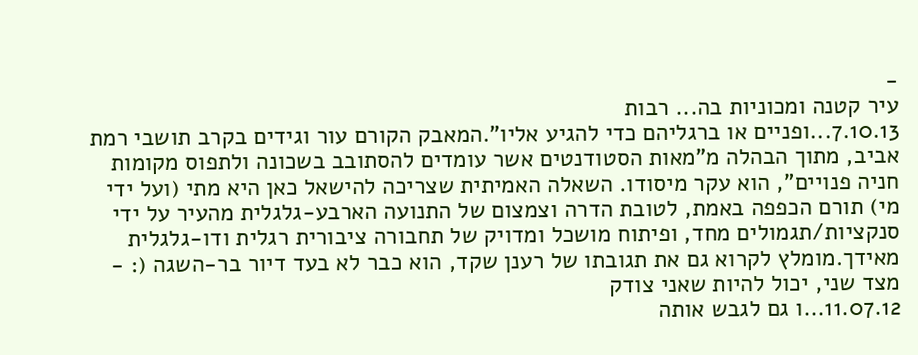-
עיר קטנה ומכוניות בה... רבות
7.10.13...ופניים או ברגליהם כדי להגיע אליו".המאבק הקורם עור וגידים בקרב תושבי רמת אביב, מתוך הבהלה מ"מאות הסטודנטים אשר עומדים להסתובב בשכונה ולתפוס מקומות חניה פנויים", הוא עקר מיסודו. השאלה האמיתית שצריכה להישאל כאן היא מתי (ועל ידי מי) תורם הכפפה באמת, לטובת הדרה וצמצום של התנועה הארבע-גלגלית מהעיר על ידי סנקציות/תגמולים מחד, ופיתוח מושכל ומדויק של תחבורה ציבורית רגלית ודו-גלגלית מאידך.מומלץ לקרוא גם את תגובתו של רענן שקד, הוא כבר לא בעד דיור בר-השגה (: -
מצד שני, יכול להיות שאני צודק
11.07.12...ו גם לגבש אותה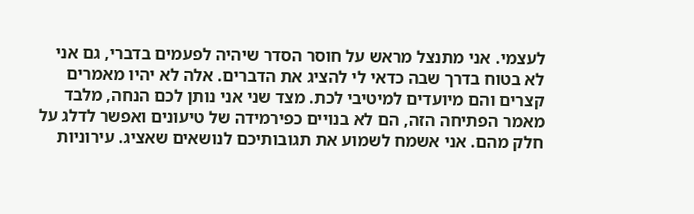לעצמי. אני מתנצל מראש על חוסר הסדר שיהיה לפעמים בדברי, גם אני לא בטוח בדרך שבה כדאי לי להציג את הדברים. אלה לא יהיו מאמרים קצרים והם מיועדים למיטיבי לכת. מצד שני אני נותן לכם הנחה, מלבד מאמר הפתיחה הזה, הם לא בנויים כפירמידה של טיעונים ואפשר לדלג על חלק מהם. אני אשמח לשמוע את תגובותיכם לנושאים שאציג. עירוניות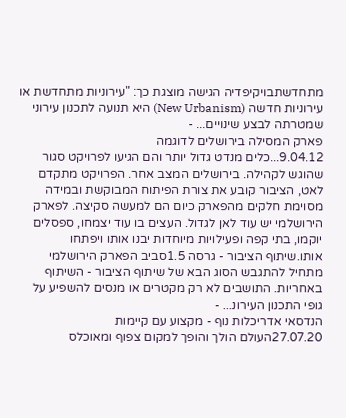מתחדשתבויקיפדיה הגישה מוצגת כך: "עירוניות מתחדשת או עירוניות חדשה (New Urbanism) היא תנועה לתכנון עירוני שמטרתה לבצע שינויים... -
פארק המסילה בירושלים לדוגמה
9.04.12...כלים מנדט גדול יותר והם הגיעו לפרויקט סגור שהוגש לקהילה. בירושלים המצב אחר. הפרויקט מתקדם לאט, הציבור קובע את צורת הפיתוח המבוקשת ובמידה מסוימת חלקים מהפארק כיום הם למעשה סקיצה. לפארק הירושלמי יש עוד לאן לגדול. העצים בו עוד יצמחו, ספסלים יוקמו, בתי קפה ופעילויות מיוחדות יבנו אותו ויפתחו אותו.שיתוף הציבור - גרסה 1.5סביב הפארק הירושלמי מתחיל להתגבש הסוג הבא של שיתוף הציבור - השיתוף באחריות. התושבים לא רק מקטרים או מנסים להשפיע על גופי התכנון העירונ... -
הנדסאי אדריכלות נוף - מקצוע עם קיימות
27.07.20העולם הולך והופך למקום צפוף ומאוכלס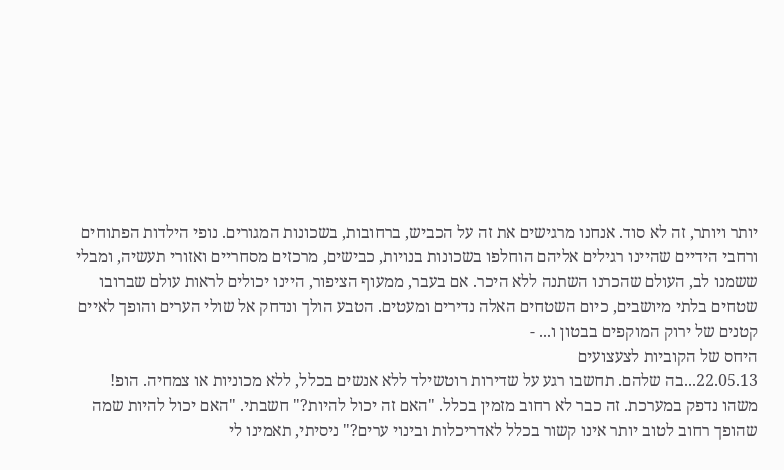יותר ויותר, זה לא סוד. אנחנו מרגישים את זה על הכביש, ברחובות, בשכונות המגורים. נופי הילדות הפתוחים ורחבי הידיים שהיינו רגילים אליהם הוחלפו בשכונות בנויות, כבישים, מרכזים מסחריים ואזורי תעשיה, ומבלי ששמנו לב, העולם שהכרנו השתנה ללא היכר. אם בעבר, ממעוף הציפור, היינו יכולים לראות עולם שברובו שטחים בלתי מיושבים, כיום השטחים האלה נדירים ומעטים. הטבע הולך ונדחק אל שולי הערים והופך לאיים קטנים של ירוק המוקפים בבטון ו... -
היחס של הקוביות לצעצועים
22.05.13...בה שלהם. תחשבו רגע על שדירות רוטשילד ללא אנשים בכלל, ללא מכוניות או צמחיה. הופ! משהו נדפק במערכת. זה כבר לא רחוב מזמין בכלל. "האם זה יכול להיות?" חשבתי. "האם יכול להיות שמה שהופך רחוב לטוב יותר אינו קשור בכלל לאדריכלות ובינוי ערים?" ניסיתי, תאמינו לי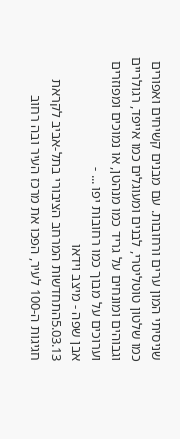שניסיתי המון ערים ורחובות. עם מבנים קשיחים ואפורים כמו שלטון טוטליטרי, לבנים ומעוגלים כמו אייפד, רגולריים וגבוהים ומונחים על גריד כמו מנהטן, או נמוכים ומפוזרים וערוכים על מבוך כמו רחובות יפו ... -
אבן שפה - מיצב וידאו
5.03.13התחדשות המרחב הציבורי בתל-אביב לקראת חגיגות ה-100 לעיר, הפכו את מרכז העיר ובה רחוב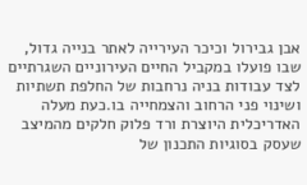אבן גבירול וכיכר העירייה לאתר בנייה גדול, שבו פועלו במקביל החיים העירוניים השגרתיים לצד עבודות בניה נרחבות של החלפת תשתיות ושינוי פני הרחוב והצמחייה בו.כעת מעלה האדריכלית היוצרת ורד פלוק חלקים מהמיצב שעסק בסוגיות התכנון של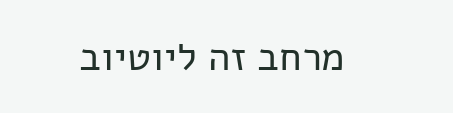מרחב זה ליוטיוב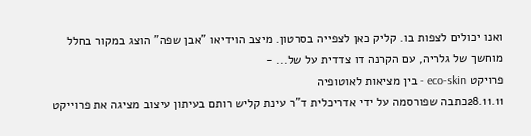ואנו יכולים לצפות בו. קליק כאן לצפייה בסרטון. מיצב הוידיאו "אבן שפה" הוצג במקור בחלל מוחשך של גלריה, עם הקרנה דו צדדית על של... -
פרויקט eco-skin - בין מציאות לאוטופיה
28.11.11כתבה שפורסמה על ידי אדריכלית ד"ר עינת קליש רותם בעיתון עיצוב מציגה את פרוייקט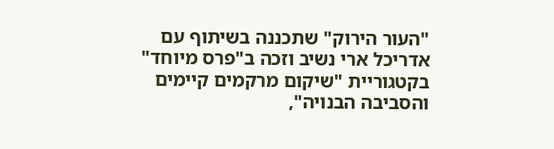"העור הירוק" שתכננה בשיתוף עם אדריכל ארי נשיב וזכה ב"פרס מיוחד" בקטגוריית "שיקום מרקמים קיימים והסביבה הבנויה",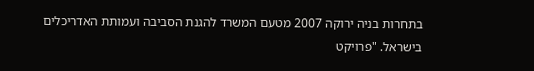בתחרות בניה ירוקה 2007 מטעם המשרד להגנת הסביבה ועמותת האדריכלים בישראל. "פרויקט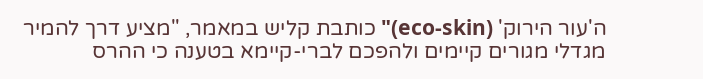ה'עור הירוק' (eco-skin)" כותבת קליש במאמר, "מציע דרך להמיר מגדלי מגורים קיימים ולהפכם לברי-קיימא בטענה כי ההרס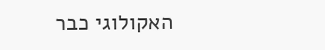האקולוגי כבר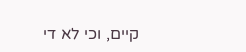קיים, וכי לא די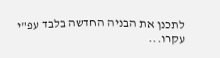לתכנן את הבניה החדשה בלבד עפ"י עקרו...